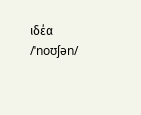ιδέα /ˈnoʊʃən/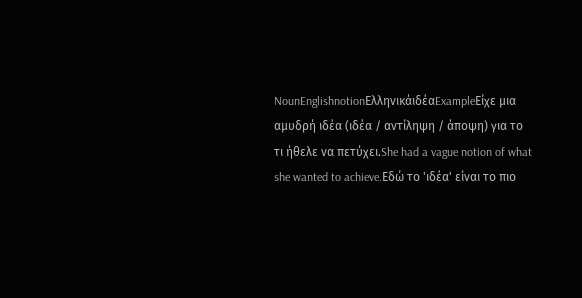NounEnglishnotionΕλληνικάιδέαExampleΕίχε μια αμυδρή ιδέα (ιδέα / αντίληψη / άποψη) για το τι ήθελε να πετύχει.She had a vague notion of what she wanted to achieve.Εδώ το 'ιδέα' είναι το πιο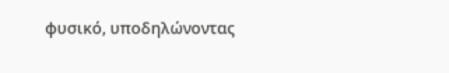φυσικό, υποδηλώνοντας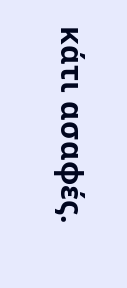κάτι ασαφές.